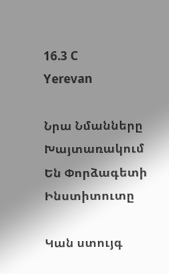16.3 C
Yerevan

Նրա Նմանները Խայտառակում Են Փորձագետի Ինստիտուտը

Կան ստույգ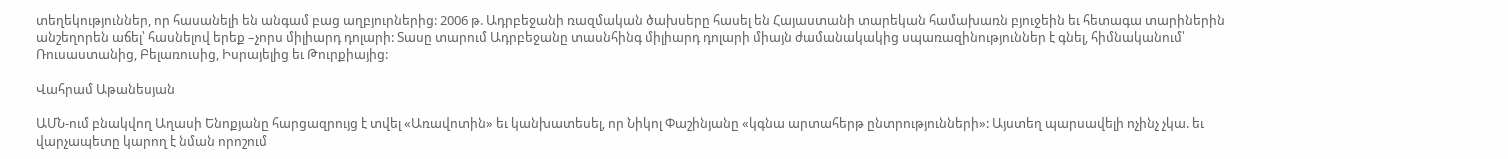տեղեկություններ, որ հասանելի են անգամ բաց աղբյուրներից: 2006 թ. Ադրբեջանի ռազմական ծախսերը հասել են Հայաստանի տարեկան համախառն բյուջեին եւ հետագա տարիներին անշեղորեն աճել՝ հասնելով երեք –չորս միլիարդ դոլարի: Տասը տարում Ադրբեջանը տասնհինգ միլիարդ դոլարի միայն ժամանակակից սպառազինություններ է գնել, հիմնականում՝ Ռուսաստանից, Բելառուսից, Իսրայելից եւ Թուրքիայից:

Վահրամ Աթանեսյան

ԱՄՆ-ում բնակվող Աղասի Ենոքյանը հարցազրույց է տվել «Առավոտին» եւ կանխատեսել, որ Նիկոլ Փաշինյանը «կգնա արտահերթ ընտրությունների»: Այստեղ պարսավելի ոչինչ չկա. եւ վարչապետը կարող է նման որոշում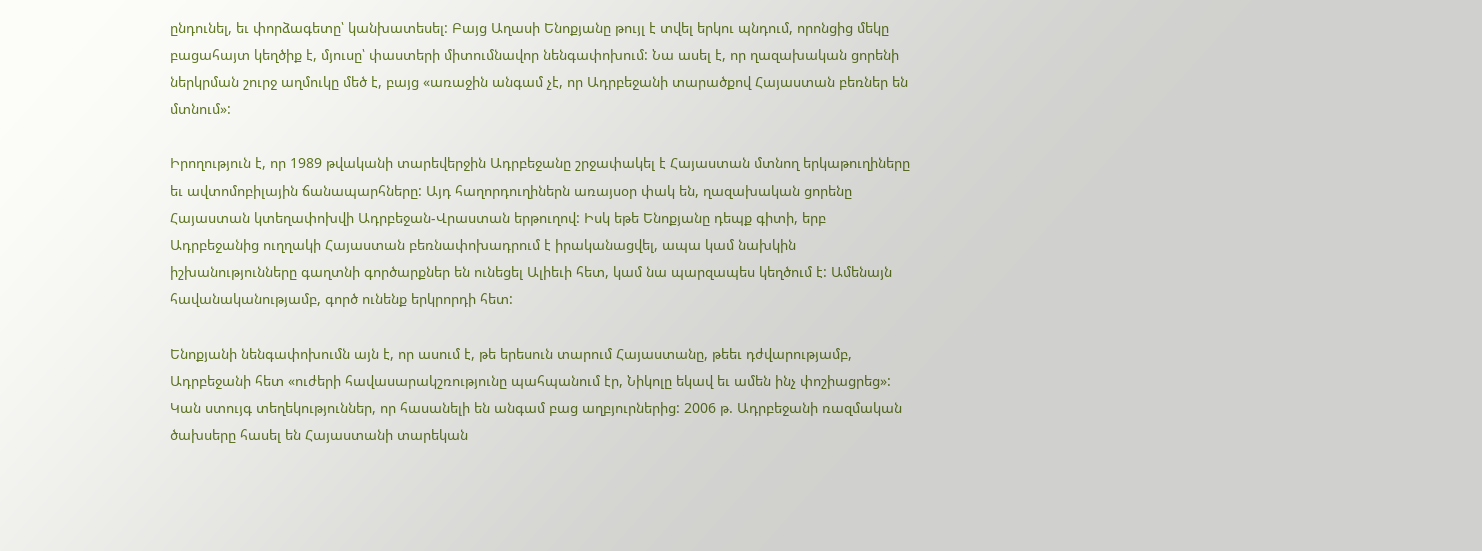ընդունել, եւ փորձագետը՝ կանխատեսել: Բայց Աղասի Ենոքյանը թույլ է տվել երկու պնդում, որոնցից մեկը բացահայտ կեղծիք է, մյուսը՝ փաստերի միտումնավոր նենգափոխում: Նա ասել է, որ ղազախական ցորենի ներկրման շուրջ աղմուկը մեծ է, բայց «առաջին անգամ չէ, որ Ադրբեջանի տարածքով Հայաստան բեռներ են մտնում»:

Իրողություն է, որ 1989 թվականի տարեվերջին Ադրբեջանը շրջափակել է Հայաստան մտնող երկաթուղիները եւ ավտոմոբիլային ճանապարհները: Այդ հաղորդուղիներն առայսօր փակ են, ղազախական ցորենը Հայաստան կտեղափոխվի Ադրբեջան-Վրաստան երթուղով: Իսկ եթե Ենոքյանը դեպք գիտի, երբ Ադրբեջանից ուղղակի Հայաստան բեռնափոխադրում է իրականացվել, ապա կամ նախկին իշխանությունները գաղտնի գործարքներ են ունեցել Ալիեւի հետ, կամ նա պարզապես կեղծում է: Ամենայն հավանականությամբ, գործ ունենք երկրորդի հետ:

Ենոքյանի նենգափոխումն այն է, որ ասում է, թե երեսուն տարում Հայաստանը, թեեւ դժվարությամբ, Ադրբեջանի հետ «ուժերի հավասարակշռությունը պահպանում էր, Նիկոլը եկավ եւ ամեն ինչ փոշիացրեց»: Կան ստույգ տեղեկություններ, որ հասանելի են անգամ բաց աղբյուրներից: 2006 թ. Ադրբեջանի ռազմական ծախսերը հասել են Հայաստանի տարեկան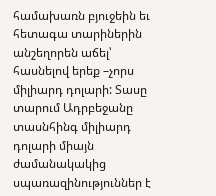համախառն բյուջեին եւ հետագա տարիներին անշեղորեն աճել՝ հասնելով երեք –չորս միլիարդ դոլարի: Տասը տարում Ադրբեջանը տասնհինգ միլիարդ դոլարի միայն ժամանակակից սպառազինություններ է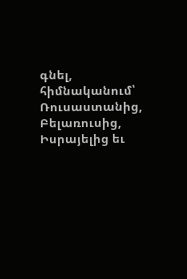գնել, հիմնականում՝ Ռուսաստանից, Բելառուսից, Իսրայելից եւ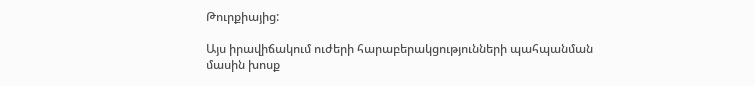Թուրքիայից:

Այս իրավիճակում ուժերի հարաբերակցությունների պահպանման մասին խոսք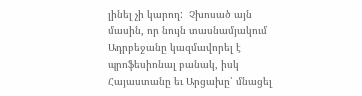լինել չի կարող:  Չխոսած այն մասին, որ նույն տասնամյակում Ադրբեջանը կազմավորել է պրոֆեսիոնալ բանակ, իսկ Հայաստանը եւ Արցախը՝ մնացել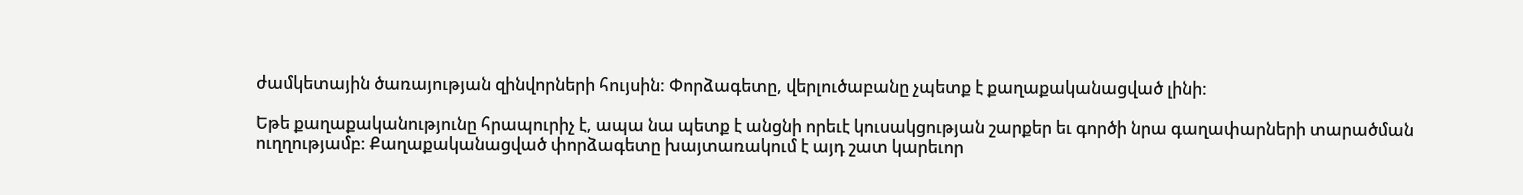ժամկետային ծառայության զինվորների հույսին: Փորձագետը, վերլուծաբանը չպետք է քաղաքականացված լինի:

Եթե քաղաքականությունը հրապուրիչ է, ապա նա պետք է անցնի որեւէ կուսակցության շարքեր եւ գործի նրա գաղափարների տարածման ուղղությամբ: Քաղաքականացված փորձագետը խայտառակում է այդ շատ կարեւոր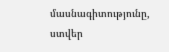մասնագիտությունը, ստվեր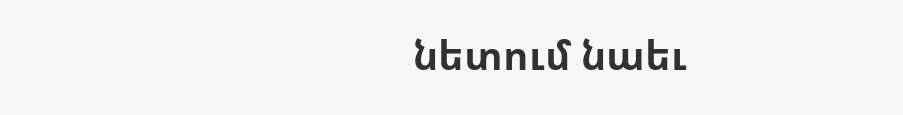նետում նաեւ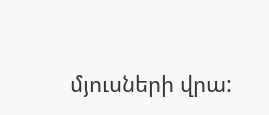մյուսների վրա: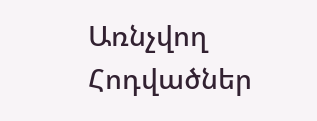Առնչվող Հոդվածներ